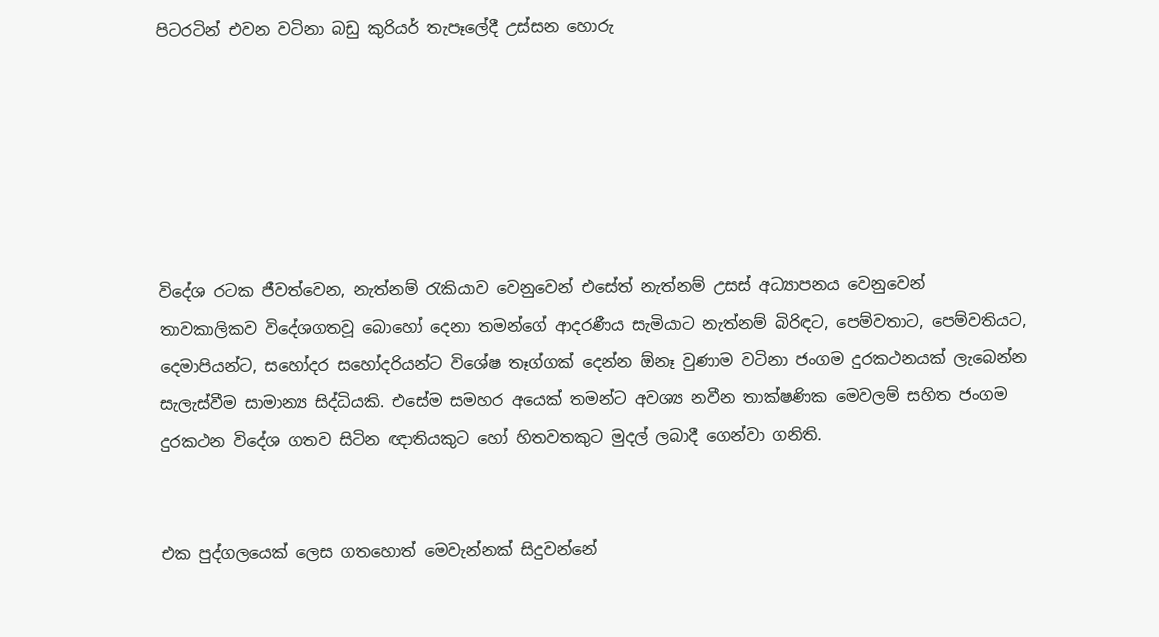පිටරටින් එවන වටිනා බඩු කුරියර් තැපෑලේදී උස්සන හොරු






විදේශ රටක ජීවත්වෙන, නැත්නම් රැකියාව වෙනුවෙන් එසේත් නැත්නම් උසස් අධ්‍යාපනය වෙනුවෙන් තාවකාලිකව විදේශගතවූ බොහෝ දෙනා තමන්ගේ ආදරණීය සැමියාට නැත්නම් බිරිඳට, පෙම්වතාට, පෙම්වතියට, දෙමාපියන්ට, සහෝදර සහෝදරියන්ට විශේෂ තෑග්ගක් දෙන්න ඕනෑ වුණාම වටිනා ජංගම දුරකථනයක් ලැබෙන්න සැලැස්වීම සාමාන්‍ය සිද්ධියකි. එසේම සමහර අයෙක් තමන්ට අවශ්‍ය නවීන තාක්ෂණික මෙවලම් සහිත ජංගම දුරකථන විදේශ ගතව සිටින ඥාතියකුට හෝ හිතවතකුට මුදල් ලබාදී ගෙන්වා ගනිති.


එක පුද්ගලයෙක් ලෙස ගතහොත් මෙවැන්නක් සිදුවන්නේ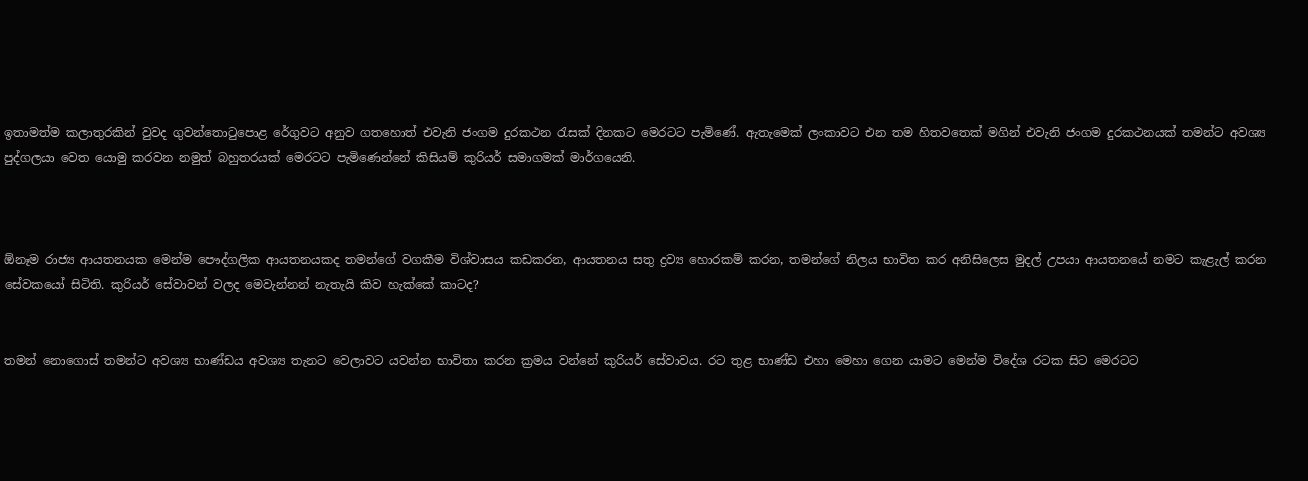ඉතාමත්ම කලාතුරකින් වුවද ගුවන්තොටුපොළ රේගුවට අනුව ගතහොත් එවැනි ජංගම දුරකථන රැසක් දිනකට මෙරටට පැමිණේ. ඇතැමෙක් ලංකාවට එන තම හිතවතෙක් මගින් එවැනි ජංගම දුරකථනයක් තමන්ට අවශ්‍ය පුද්ගලයා වෙත යොමු කරවන නමුත් බහුතරයක් මෙරටට පැමිණෙන්නේ කිසියම් කුරියර් සමාගමක් මාර්ගයෙනි.



ඕනෑම රාජ්‍ය ආයතනයක මෙන්ම පෞද්ගලික ආයතනයකද තමන්ගේ වගකීම විශ්වාසය කඩකරන, ආයතනය සතු ද්‍රව්‍ය හොරකම් කරන, තමන්ගේ නිලය භාවිත කර අනිසිලෙස මුදල් උපයා ආයතනයේ නමට කැළැල් කරන සේවකයෝ සිටිති. කුරියර් සේවාවන් වලද මෙවැන්නන් නැතැයි කිව හැක්කේ කාටද?


තමන් නොගොස් තමන්ට අවශ්‍ය භාණ්ඩය අවශ්‍ය තැනට වෙලාවට යවන්න භාවිතා කරන ක්‍රමය වන්නේ කුරියර් සේවාවය. රට තුළ භාණ්ඩ එහා මෙහා ගෙන යාමට මෙන්ම විදේශ රටක සිට මෙරටට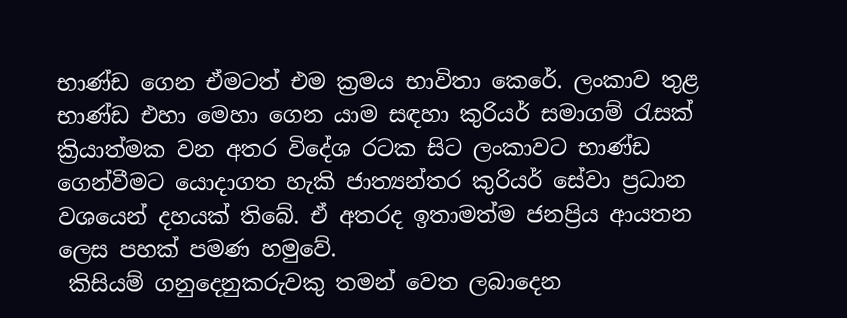භාණ්ඩ ගෙන ඒමටත් එම ක්‍රමය භාවිතා කෙරේ. ලංකාව තුළ භාණ්ඩ එහා මෙහා ගෙන යාම සඳහා කුරියර් සමාගම් රැසක් ක්‍රියාත්මක වන අතර විදේශ රටක සිට ලංකාවට භාණ්ඩ ගෙන්වීමට යොදාගත හැකි ජාත්‍යන්තර කුරියර් සේවා ප්‍රධාන වශයෙන් දහයක් තිබේ. ඒ අතරද ඉතාමත්ම ජනප්‍රිය ආයතන ලෙස පහක් පමණ හමුවේ.
 කිසියම් ගනුදෙනුකරුවකු තමන් වෙත ලබාදෙන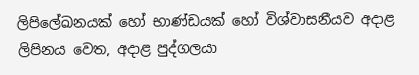ලිපිලේඛනයක් හෝ භාණ්ඩයක් හෝ විශ්වාසනීයව අදාළ ලිපිනය වෙත, අදාළ පුද්ගලයා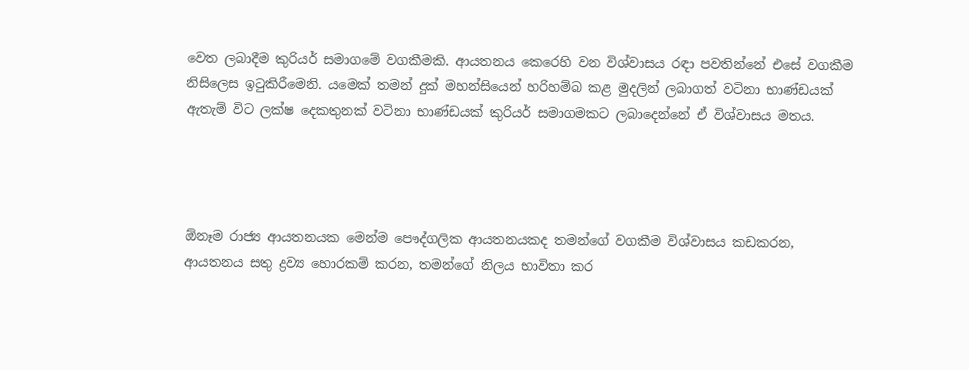වෙත ලබාදීම කුරියර් සමාගමේ වගකීමකි. ආයතනය කෙරෙහි වන විශ්වාසය රඳා පවතින්නේ එසේ වගකීම නිසිලෙස ඉටුකිරීමෙනි. යමෙක් තමන් දුක් මහන්සියෙන් හරිහම්බ කළ මුදලින් ලබාගත් වටිනා භාණ්ඩයක් ඇතැම් විට ලක්ෂ දෙකතුනක් වටිනා භාණ්ඩයක් කුරියර් සමාගමකට ලබාදෙන්නේ ඒ විශ්වාසය මතය.




ඕනෑම රාජ්‍ය ආයතනයක මෙන්ම පෞද්ගලික ආයතනයකද තමන්ගේ වගකීම විශ්වාසය කඩකරන, ආයතනය සතු ද්‍රව්‍ය හොරකම් කරන, තමන්ගේ නිලය භාවිතා කර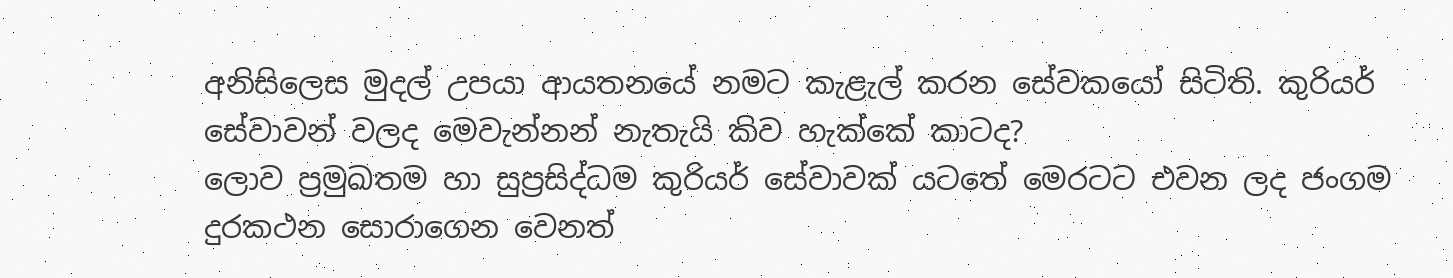අනිසිලෙස මුදල් උපයා ආයතනයේ නමට කැළැල් කරන සේවකයෝ සිටිති. කුරියර් සේවාවන් වලද මෙවැන්නන් නැතැයි කිව හැක්කේ කාටද?
ලොව ප්‍රමුඛතම හා සුප්‍රසිද්ධම කුරියර් සේවාවක් යටතේ මෙරටට එවන ලද ජංගම දුරකථන සොරාගෙන වෙනත්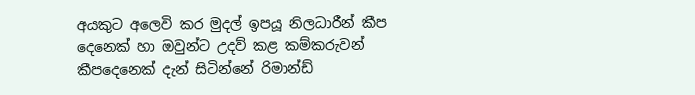අයකුට අලෙවි කර මුදල් ඉපයූ නිලධාරීන් කීප දෙනෙක් හා ඔවුන්ට උදව් කළ කම්කරුවන් කීපදෙනෙක් දැන් සිටින්නේ රිමාන්ඩ්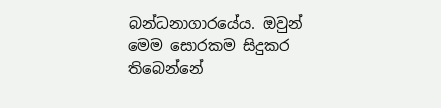බන්ධනාගාරයේය. ඔවුන් මෙම සොරකම සිදුකර තිබෙන්නේ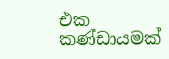එක කණ්ඩායමක්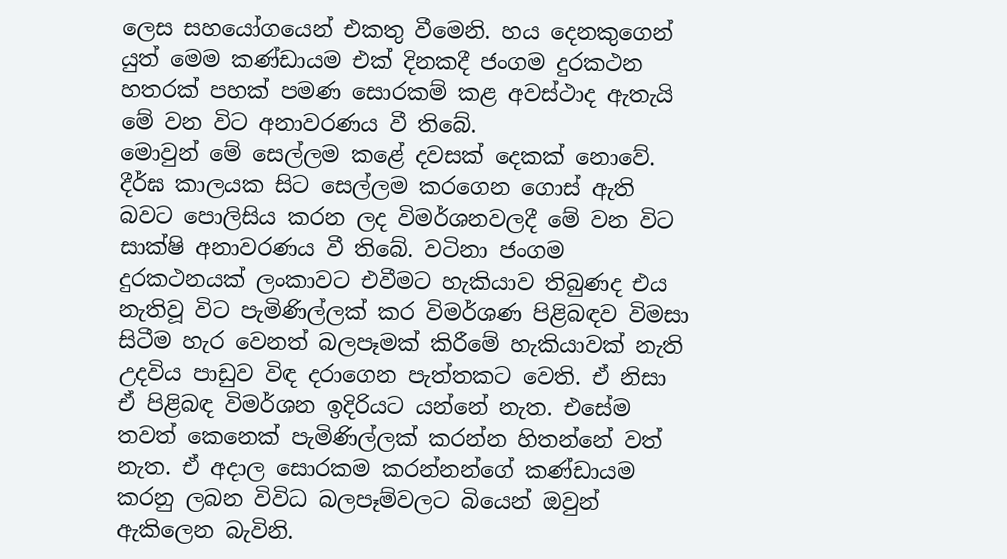ලෙස සහයෝගයෙන් එකතු වීමෙනි. හය දෙනකුගෙන් යුත් මෙම කණ්ඩායම එක් දිනකදී ජංගම දුරකථන හතරක් පහක් පමණ සොරකම් කළ අවස්ථාද ඇතැයි මේ වන විට අනාවරණය වී තිබේ.
මොවුන් මේ සෙල්ලම කළේ දවසක් දෙකක් නොවේ. දීර්ඝ කාලයක සිට සෙල්ලම කරගෙන ගොස් ඇති බවට පොලිසිය කරන ලද විමර්ශනවලදී මේ වන විට සාක්ෂි අනාවරණය වී තිබේ. වටිනා ජංගම දුරකථනයක් ලංකාවට එවීමට හැකියාව තිබුණද එය නැතිවූ විට පැමිණිල්ලක් කර විමර්ශණ පිළිබඳව විමසා සිටීම හැර වෙනත් බලපෑමක් කිරීමේ හැකියාවක් නැති උදවිය පාඩුව විඳ දරාගෙන පැත්තකට වෙති. ඒ නිසා ඒ පිළිබඳ විමර්ශන ඉදිරියට යන්නේ නැත. එසේම තවත් කෙනෙක් පැමිණිල්ලක් කරන්න හිතන්නේ වත් නැත. ඒ අදාල සොරකම කරන්නන්ගේ කණ්ඩායම කරනු ලබන විවිධ බලපෑම්වලට බියෙන් ඔවුන් ඇකිලෙන බැවිනි.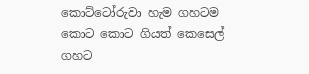කොට්ටෝරුවා හැම ගහටම කොට කොට ගියත් කෙසෙල් ගහට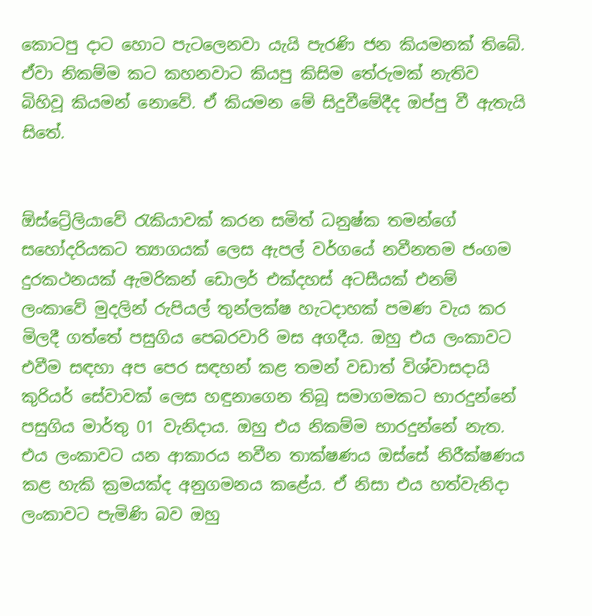කොටපු දාට හොට පැටලෙනවා යැයි පැරණි ජන කියමනක් තිබේ. ඒවා නිකම්ම කට කහනවාට කියපු කිසිම තේරුමක් නැතිව බිහිවූ කියමන් නොවේ. ඒ කියමන මේ සිදුවීමේදීද ඔප්පු වී ඇතැයි සිතේ.


ඕස්ට්‍රේලියාවේ රැකියාවක් කරන සමිත් ධනුෂ්ක තමන්ගේ සහෝදරියකට ත්‍යාගයක් ලෙස ඇපල් වර්ගයේ නවීනතම ජංගම දුරකථනයක් ඇමරිකන් ඩොලර් එක්දහස් අටසීයක් එනම් ලංකාවේ මුදලින් රුපියල් තුන්ලක්ෂ හැටදාහක් පමණ වැය කර මිලදී ගත්තේ පසුගිය පෙබරවාරි මස අගදීය. ඔහු එය ලංකාවට එවීම සඳහා අප පෙර සඳහන් කළ තමන් වඩාත් විශ්වාසදායි කුරියර් සේවාවක් ලෙස හඳුනාගෙන තිබූ සමාගමකට භාරදුන්නේ පසුගිය මාර්තු 01 වැනිදාය. ඔහු එය නිකම්ම භාරදුන්නේ නැත. එය ලංකාවට යන ආකාරය නවීන තාක්ෂණය ඔස්සේ නිරීක්ෂණය කළ හැකි ක්‍රමයක්ද අනුගමනය කළේය. ඒ නිසා එය හත්වැනිදා ලංකාවට පැමිණි බව ඔහු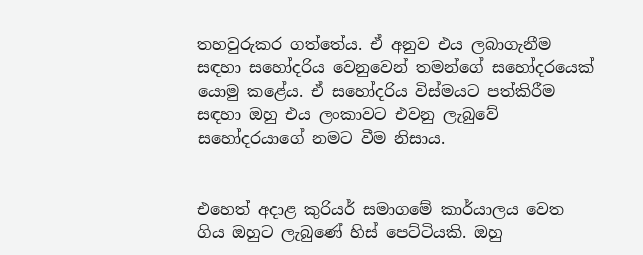තහවුරුකර ගත්තේය. ඒ අනුව එය ලබාගැනීම සඳහා සහෝදරිය වෙනුවෙන් තමන්ගේ සහෝදරයෙක් යොමු කළේය. ඒ සහෝදරිය විස්මයට පත්කිරීම සඳහා ඔහු එය ලංකාවට එවනු ලැබුවේ සහෝදරයාගේ නමට වීම නිසාය.


එහෙත් අදාළ කුරියර් සමාගමේ කාර්යාලය වෙත ගිය ඔහුට ලැබුණේ හිස් පෙට්ටියකි. ඔහු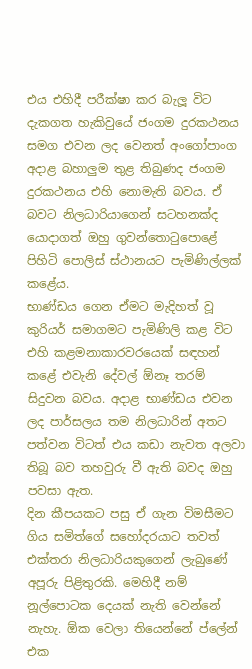එය එහිදී පරීක්ෂා කර බැලූ විට දැකගත හැකිවුයේ ජංගම දුරකථනය සමග එවන ලද වෙනත් අංගෝපාංග අදාළ බහාලුම තුළ තිබුණද ජංගම දුරකථනය එහි නොමැති බවය. ඒ බවට නිලධාරියාගෙන් සටහනක්ද යොදාගත් ඔහු ගුවන්තොටුපොළේ පිහිටි පොලිස් ස්ථානයට පැමිණිල්ලක් කළේය.
භාණ්ඩය ගෙන ඒමට මැදිහත් වූ කුරියර් සමාගමට පැමිණිලි කළ විට එහි කළමනාකාරවරයෙක් සඳහන් කළේ එවැනි දේවල් ඕනෑ තරම් සිදුවන බවය. අදාළ භාණ්ඩය එවන ලද පාර්සලය තම නිලධාරින් අතට පත්වන විටත් එය කඩා නැවත අලවා තිබූ බව තහවුරු වී ඇති බවද ඔහු පවසා ඇත.
දින කීපයකට පසු ඒ ගැන විමසීමට ගිය සමිත්ගේ සහෝදරයාට තවත් එක්තරා නිලධාරියකුගෙන් ලැබුණේ අපූරු පිළිතුරකි. මෙහිදී නම් නූල්පොටක දෙයක් නැති වෙන්නේ නැහැ. ඕක වෙලා තියෙන්නේ ප්ලේන් එක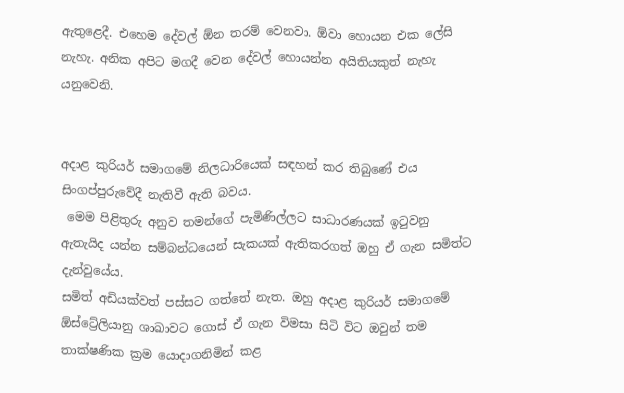ඇතුළෙදී. එහෙම දේවල් ඕන තරම් වෙනවා. ඕවා හොයන එක ලේසි නැහැ. අනික අපිට මගදී වෙන දේවල් හොයන්න අයිතියකුත් නැහැ යනුවෙනි.


අදාළ කුරියර් සමාගමේ නිලධාරියෙක් සඳහන් කර තිබුණේ එය සිංගප්පුරුවේදී නැතිවී ඇති බවය.
 මෙම පිළිතුරු අනුව තමන්ගේ පැමිණිල්ලට සාධාරණයක් ඉටුවනු ඇතැයිද යන්න සම්බන්ධයෙන් සැකයක් ඇතිකරගත් ඔහු ඒ ගැන සමිත්ට දැන්වුයේය.
සමිත් අඩියක්වත් පස්සට ගත්තේ නැත. ඔහු අදාළ කුරියර් සමාගමේ ඕස්ට්‍රේලියානු ශාඛාවට ගොස් ඒ ගැන විමසා සිටි විට ඔවුන් තම තාක්ෂණික ක්‍රම යොදාගනිමින් කළ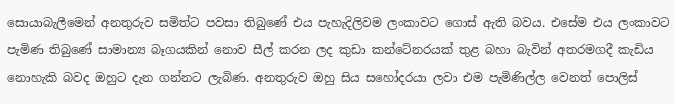සොයාබැලීමෙන් අනතුරුව සමිත්ට පවසා තිබුණේ එය පැහැදිලිවම ලංකාවට ගොස් ඇති බවය. එසේම එය ලංකාවට පැමිණ තිබුණේ සාමාන්‍ය බෑගයකින් නොව සීල් කරන ලද කුඩා කන්ටේනරයක් තුළ බහා බැවින් අතරමගදී කැඩිය නොහැකි බවද ඔහුට දැන ගන්නට ලැබිණ. අනතුරුව ඔහු සිය සහෝදරයා ලවා එම පැමිණිල්ල වෙනත් පොලිස්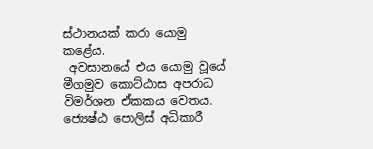ස්ථානයක් කරා යොමු කළේය.
 අවසානයේ එය යොමු වූයේ මීගමුව කොට්ඨාස අපරාධ විමර්ශන ඒකකය වෙතය. ජ්‍යෙෂ්ඨ පොලිස් අධිකාරී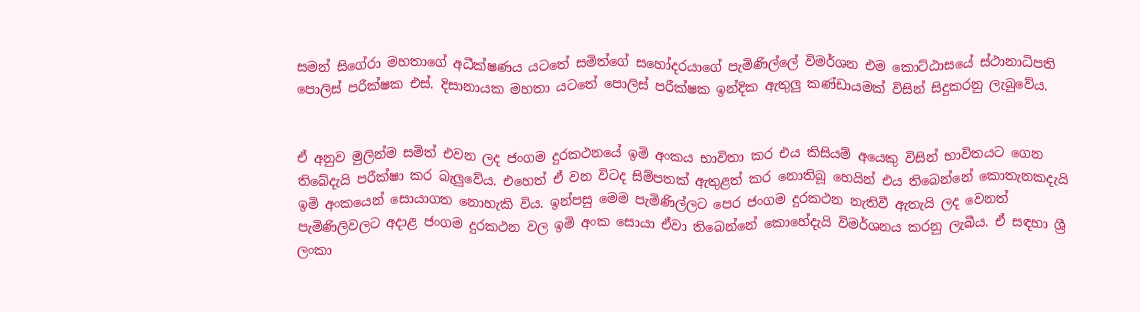සමන් සිගේරා මහතාගේ අධීක්ෂණය යටතේ සමිත්ගේ සහෝදරයාගේ පැමිණිල්ලේ විමර්ශන එම කොට්ඨාසයේ ස්ථානාධිපති පොලිස් පරීක්ෂක එස්. දිසානායක මහතා යටතේ පොලිස් පරීක්ෂක ඉන්දික ඇතුලු කණ්ඩායමක් විසින් සිදුකරනු ලැබුවේය.


ඒ අනුව මුලින්ම සමිත් එවන ලද ජංගම දුරකථනයේ ඉමි අංකය භාවිතා කර එය කිසියම් අයෙකු විසින් භාවිතයට ගෙන තිබේදැයි පරීක්ෂා කර බැලුවේය. එහෙත් ඒ වන විටද සිම්පතක් ඇතුළත් කර නොතිබූ හෙයින් එය තිබෙන්නේ කොතැනකදැයි ඉමි අංකයෙන් සොයාගත නොහැකි විය. ඉන්පසු මෙම පැමිණිල්ලට පෙර ජංගම දුරකථන නැතිවී ඇතැයි ලද වෙනත් පැමිණිලිවලට අදාළ ජංගම දුරකථන වල ඉමි අංක සොයා ඒවා තිබෙන්නේ කොහේදැයි විමර්ශනය කරනු ලැබීය. ඒ සඳහා ශ්‍රී ලංකා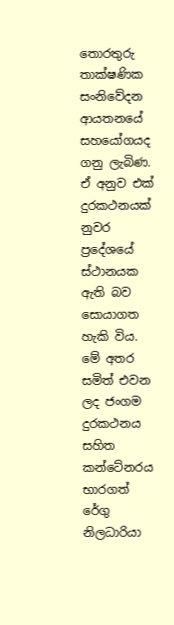තොරතුරු තාක්ෂණික සංනිවේදන ආයතනයේ සහයෝගයද ගනු ලැබිණ. ඒ අනුව එක් දුරකථනයක් නුවර ප්‍රදේශයේ ස්ථානයක ඇති බව සොයාගත හැකි විය.
මේ අතර සමිත් එවන ලද ජංගම දුරකථනය සහිත කන්ටේනරය භාරගත් රේගු නිලධාරියා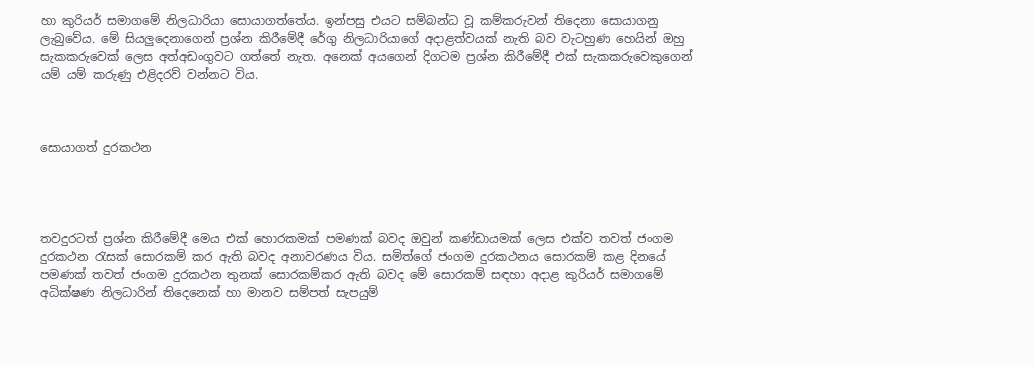හා කුරියර් සමාගමේ නිලධාරියා සොයාගත්තේය. ඉන්පසු එයට සම්බන්ධ වූ කම්කරුවන් තිදෙනා සොයාගනු ලැබුවේය. මේ සියලුදෙනාගෙන් ප්‍රශ්න කිරීමේදී රේගු නිලධාරියාගේ අදාළත්වයක් නැති බව වැටහුණ හෙයින් ඔහු සැකකරුවෙක් ලෙස අත්අඩංගුවට ගත්තේ නැත. අනෙක් අයගෙන් දිගටම ප්‍රශ්න කිරීමේදී එක් සැකකරුවෙකුගෙන් යම් යම් කරුණු එළිදරව් වන්නට විය.



සොයාගත් දුරකථන




තවදුරටත් ප්‍රශ්න කිරීමේදී මෙය එක් හොරකමක් පමණක් බවද ඔවුන් කණ්ඩායමක් ලෙස එක්ව තවත් ජංගම දුරකථන රැසක් සොරකම් කර ඇති බවද අනාවරණය විය. සමිත්ගේ ජංගම දුරකථනය සොරකම් කළ දිනයේ පමණක් තවත් ජංගම දුරකථන තුනක් සොරකම්කර ඇති බවද මේ සොරකම් සඳහා අදාළ කුරියර් සමාගමේ අධික්ෂණ නිලධාරින් තිදෙනෙක් හා මානව සම්පත් සැපයුම්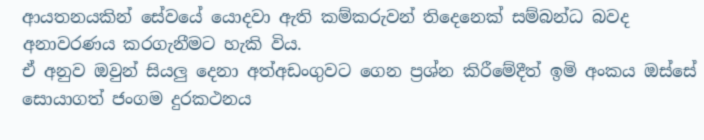ආයතනයකින් සේවයේ යොදවා ඇති කම්කරුවන් තිදෙනෙක් සම්බන්ධ බවද අනාවරණය කරගැනීමට හැකි විය.
ඒ අනුව ඔවුන් සියලු දෙනා අත්අඩංගුවට ගෙන ප්‍රශ්න කිරීමේදීත් ඉමි අංකය ඔස්සේ සොයාගත් ජංගම දුරකථනය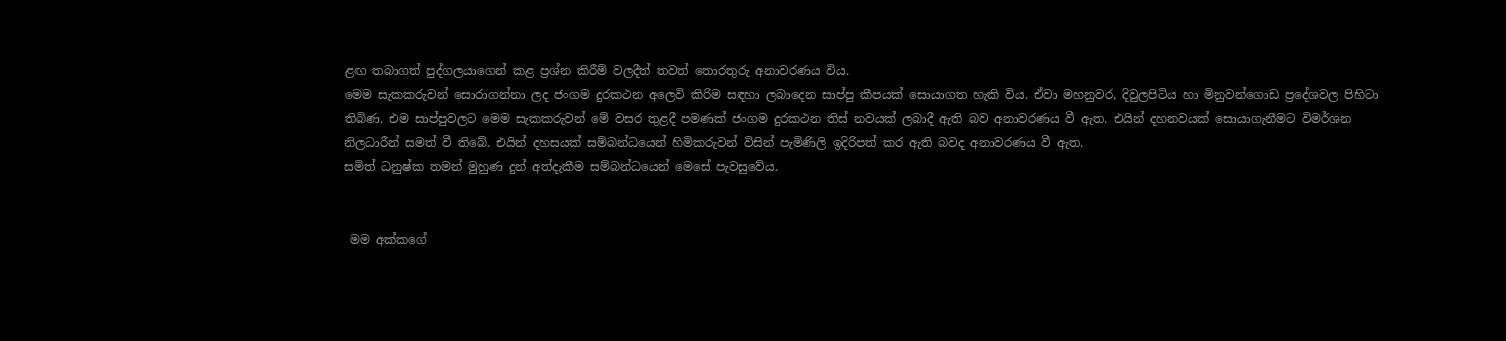ළඟ තබාගත් පුද්ගලයාගෙන් කළ ප්‍රශ්න කිරීම් වලදීත් තවත් තොරතුරු අනාවරණය විය.
මෙම සැකකරුවන් සොරාගන්නා ලද ජංගම දුරකථන අලෙවි කිරිම සඳහා ලබාදෙන සාප්පු කීපයක් සොයාගත හැකි විය. ඒවා මහනුවර, දිවුලපිටිය හා මිනුවන්ගොඩ ප්‍රදේශවල පිහිටා තිබිණ. එම සාප්පුවලට මෙම සැකකරුවන් මේ වසර තුළදී පමණක් ජංගම දුරකථන තිස් නවයක් ලබාදී ඇති බව අනාවරණය වී ඇත. එයින් දහනවයක් සොයාගැනීමට විමර්ශන නිලධාරීන් සමත් වී තිබේ. එයින් දහසයක් සම්බන්ධයෙන් හිමිකරුවන් විසින් පැමිණිලි ඉදිරිපත් කර ඇති බවද අනාවරණය වී ඇත.
සමිත් ධනුෂ්ක තමන් මුහුණ දුන් අත්දැකීම සම්බන්ධයෙන් මෙසේ පැවසුවේය.


 මම අක්කගේ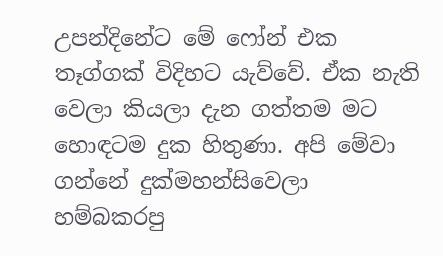උපන්දිනේට මේ ෆෝන් එක තෑග්ගක් විදිහට යැව්වේ. ඒක නැති වෙලා කියලා දැන ගත්තම මට හොඳටම දුක හිතුණා. අපි මේවා ගන්නේ දුක්මහන්සිවෙලා හම්බකරපු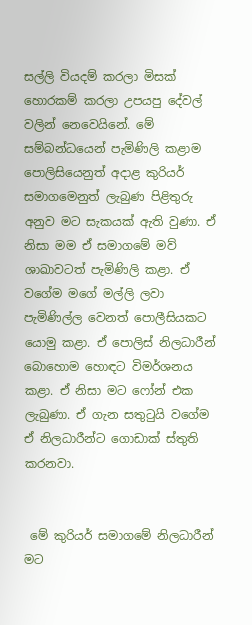සල්ලි වියදම් කරලා මිසක් හොරකම් කරලා උපයපු දේවල් වලින් නෙවෙයිනේ. මේ සම්බන්ධයෙන් පැමිණිලි කළාම පොලිසියෙනුත් අදාළ කුරියර් සමාගමෙනුත් ලැබුණ පිළිතුරු අනුව මට සැකයක් ඇති වුණා. ඒ නිසා මම ඒ සමාගමේ මව් ශාඛාවටත් පැමිණිලි කළා. ඒ වගේම මගේ මල්ලි ලවා පැමිණිල්ල වෙනත් පොලීසියකට යොමු කළා. ඒ පොලිස් නිලධාරීන් බොහොම හොඳට විමර්ශනය කළා. ඒ නිසා මට ෆෝන් එක ලැබුණා. ඒ ගැන සතුටුයි වගේම ඒ නිලධාරීන්ට ගොඩාක් ස්තුති කරනවා.


 මේ කුරියර් සමාගමේ නිලධාරීන් මට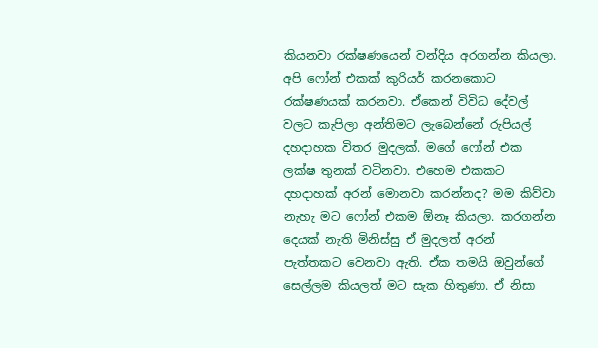කියනවා රක්ෂණයෙන් වන්දිය අරගන්න කියලා. අපි ෆෝන් එකක් කුරියර් කරනකොට රක්ෂණයක් කරනවා. ඒකෙන් විවිධ දේවල් වලට කැපිලා අන්තිමට ලැබෙන්නේ රුපියල් දහදාහක විතර මුදලක්. මගේ ෆෝන් එක ලක්ෂ තුනක් වටිනවා. එහෙම එකකට දහදාහක් අරන් මොනවා කරන්නද? මම කිව්වා නැහැ මට ෆෝන් එකම ඕනෑ කියලා. කරගන්න දෙයක් නැති මිනිස්සු ඒ මුදලත් අරන් පැත්තකට වෙනවා ඇති. ඒක තමයි ඔවුන්ගේ සෙල්ලම කියලත් මට සැක හිතුණා. ඒ නිසා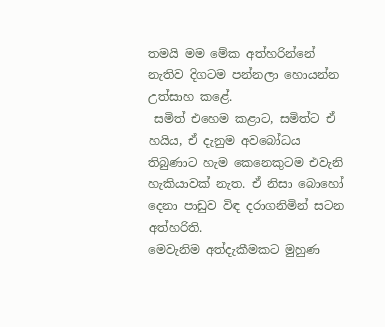තමයි මම මේක අත්හරින්නේ නැතිව දිගටම පන්නලා හොයන්න උත්සාහ කළේ.
 සමිත් එහෙම කළාට, සමිත්ට ඒ හයිය, ඒ දැනුම අවබෝධය තිබුණාට හැම කෙනෙකුටම එවැනි හැකියාවක් නැත. ඒ නිසා බොහෝ දෙනා පාඩුව විඳ දරාගනිමින් සටන අත්හරිති.
මෙවැනිම අත්දැකීමකට මුහුණ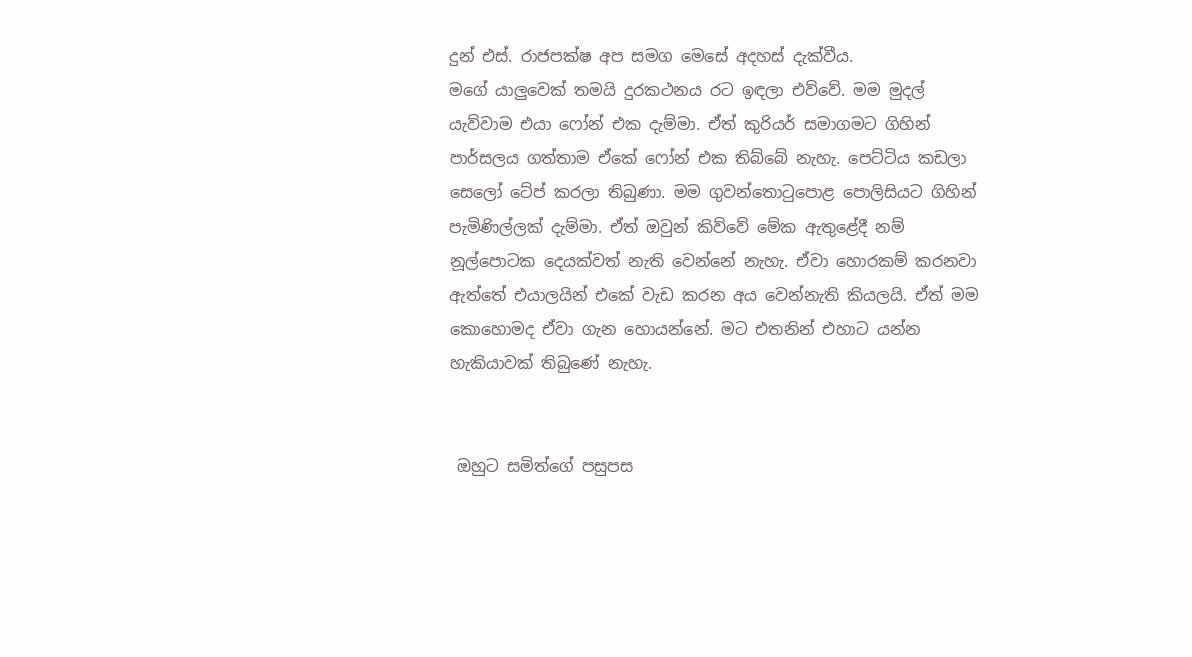දුන් එස්. රාජපක්ෂ අප සමග මෙසේ අදහස් දැක්වීය.
මගේ යාලුවෙක් තමයි දුරකථනය රට ඉඳලා එව්වේ. මම මුදල් යැව්වාම එයා ෆෝන් එක දැම්මා. ඒත් කුරියර් සමාගමට ගිහින් පාර්සලය ගත්තාම ඒකේ ෆෝන් එක තිබ්බේ නැහැ. පෙට්ටිය කඩලා සෙලෝ ටේප් කරලා තිබුණා. මම ගුවන්තොටුපොළ පොලිසියට ගිහින් පැමිණිල්ලක් දැම්මා. ඒත් ඔවුන් කිව්වේ මේක ඇතුළේදී නම් නූල්පොටක දෙයක්වත් නැති වෙන්නේ නැහැ. ඒවා හොරකම් කරනවා ඇත්තේ එයාලයින් එකේ වැඩ කරන අය වෙන්නැති කියලයි. ඒත් මම කොහොමද ඒවා ගැන හොයන්නේ. මට එතනින් එහාට යන්න හැකියාවක් තිබුණේ නැහැ.


 ඔහුට සමිත්ගේ පසුපස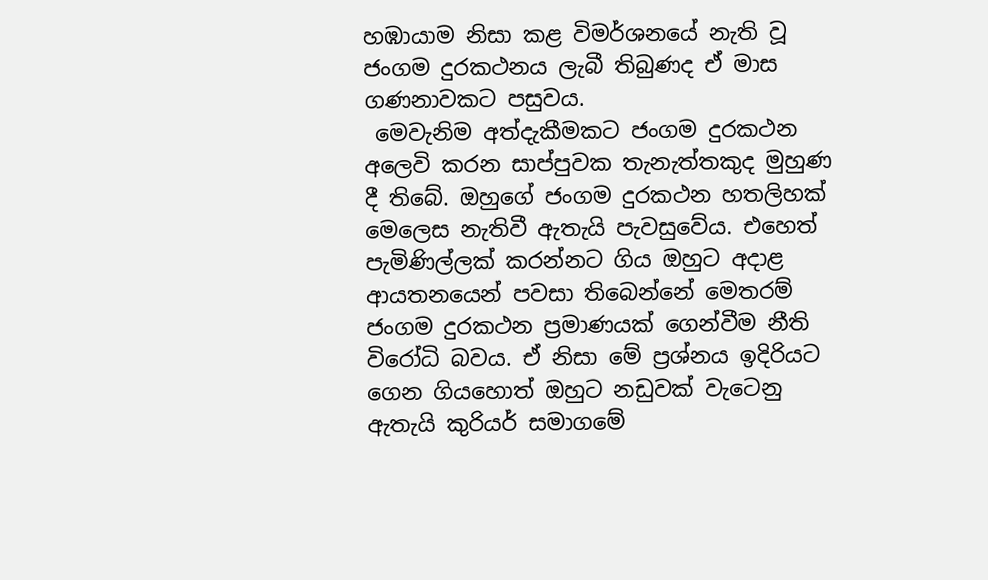හඹායාම නිසා කළ විමර්ශනයේ නැති වූ ජංගම දුරකථනය ලැබී තිබුණද ඒ මාස ගණනාවකට පසුවය.
 මෙවැනිම අත්දැකීමකට ජංගම දුරකථන අලෙවි කරන සාප්පුවක තැනැත්තකුද මුහුණ දී තිබේ. ඔහුගේ ජංගම දුරකථන හතලිහක් මෙලෙස නැතිවී ඇතැයි පැවසුවේය. එහෙත් පැමිණිල්ලක් කරන්නට ගිය ඔහුට අදාළ ආයතනයෙන් පවසා තිබෙන්නේ මෙතරම් ජංගම දුරකථන ප්‍රමාණයක් ගෙන්වීම නීති විරෝධි බවය. ඒ නිසා මේ ප්‍රශ්නය ඉදිරියට ගෙන ගියහොත් ඔහුට නඩුවක් වැටෙනු ඇතැයි කුරියර් සමාගමේ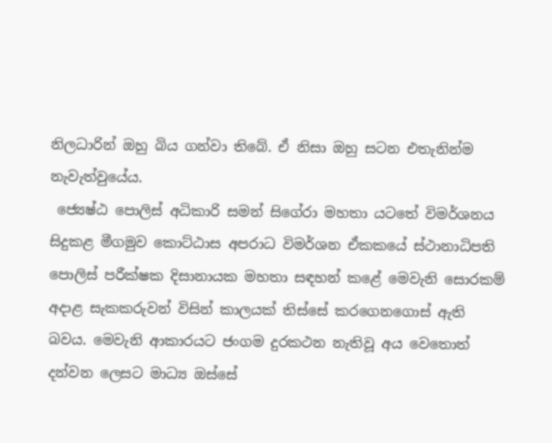නිලධාරින් ඔහු බිය ගන්වා තිබේ. ඒ නිසා ඔහු සටන එතැනින්ම නැවැත්වුයේය.
 ජ්‍යෙෂ්ඨ පොලිස් අධිකාරි සමන් සිගේරා මහතා යටතේ විමර්ශනය සිදුකළ මීගමුව කොට්ඨාස අපරාධ විමර්ශන ඒකකයේ ස්ථානාධිපති පොලිස් පරීක්ෂක දිසානායක මහතා සඳහන් කළේ මෙවැනි සොරකම් අදාළ සැකකරුවන් විසින් කාලයක් තිස්සේ කරගෙනගොස් ඇති බවය. මෙවැනි ආකාරයට ජංගම දුරකථන නැතිවූ අය වෙතොත් දන්වන ලෙසට මාධ්‍ය ඔස්සේ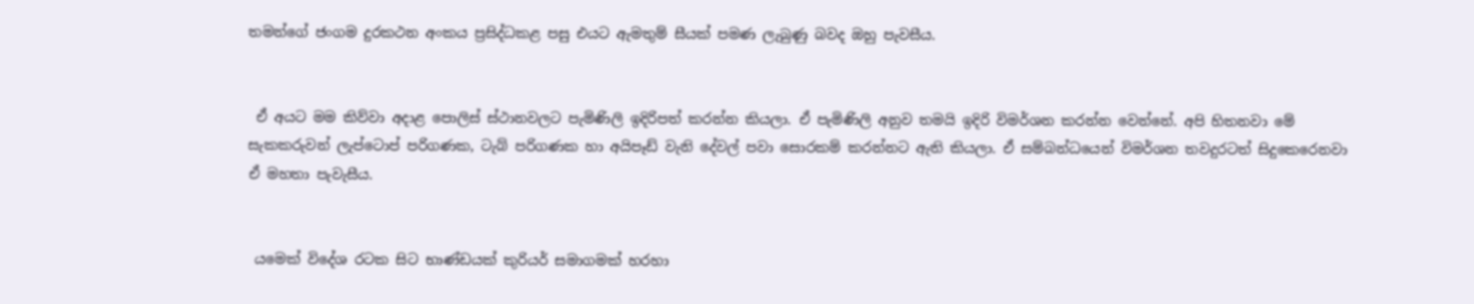තමන්ගේ ජංගම දුරකථන අංකය ප්‍රසිද්ධකළ පසු එයට ඇමතුම් සීයක් පමණ ලැබුණු බවද ඔහු පැවසීය.


 ඒ අයට මම කිව්වා අදාළ පොලිස් ස්ථානවලට පැමිණිලි ඉදිරිපත් කරන්න කියලා. ඒ පැමිණිලි අනුව තමයි ඉදිරි විමර්ශන කරන්න වෙන්නේ. අපි හිතනවා මේ සැකකරුවන් ලැප්ටොප් පරිගණක, ටැබ් පරිගණක හා අයිපෑඩ් වැනි දේවල් පවා සොරකම් කරන්නට ඇති කියලා. ඒ සම්බන්ධයෙන් විමර්ශන තවදුරටත් සිදුකෙරෙනවා ඒ මහතා පැවැසීය.


 යමෙක් විදේශ රටක සිට භාණ්ඩයක් කුරියර් සමාගමක් හරහා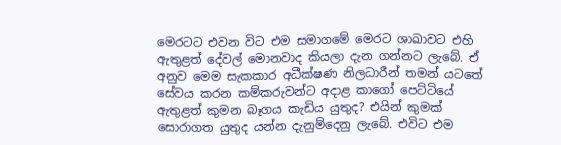මෙරටට එවන විට එම සමාගමේ මෙරට ශාඛාවට එහි ඇතුළත් දේවල් මොනවාද කියලා දැන ගන්නට ලැබේ. ඒ අනුව මෙම සැකකාර අධීක්ෂණ නිලධාරීන් තමන් යටතේ සේවය කරන කම්කරුවන්ට අදාළ කාගෝ පෙට්ටියේ ඇතුළත් කුමන බෑගය කැඩිය යුතුද? එයින් කුමක් සොරාගත යුතුද යන්න දැනුම්දෙනු ලැබේ. එවිට එම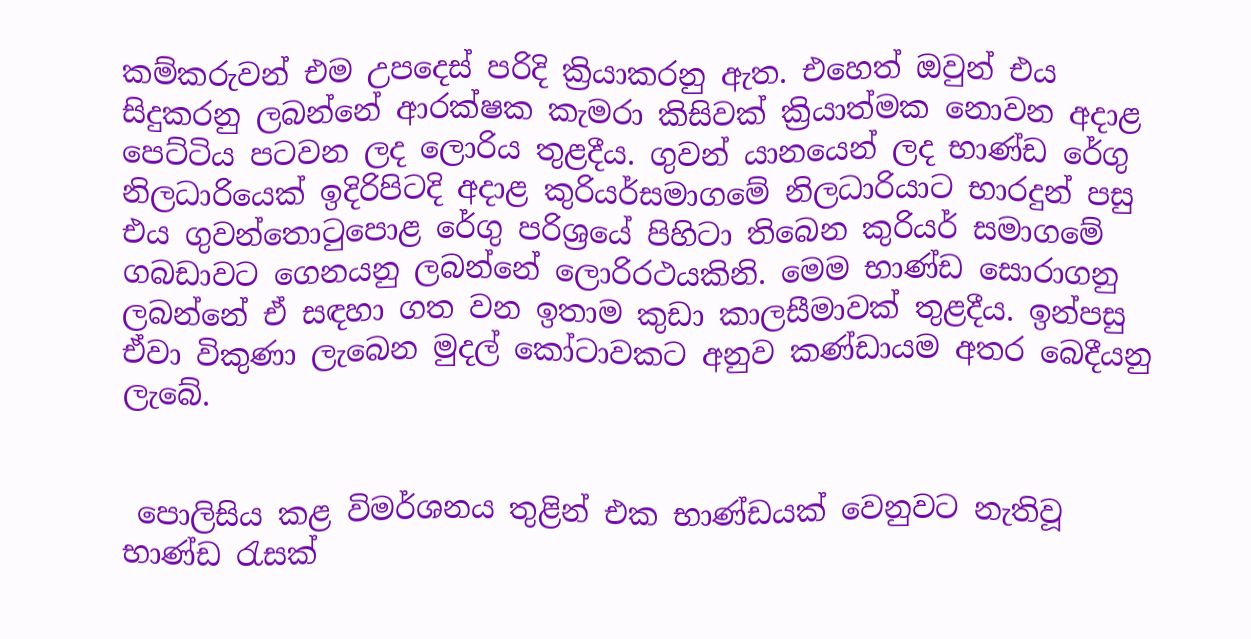කම්කරුවන් එම උපදෙස් පරිදි ක්‍රියාකරනු ඇත. එහෙත් ඔවුන් එය සිදුකරනු ලබන්නේ ආරක්ෂක කැමරා කිසිවක් ක්‍රියාත්මක නොවන අදාළ පෙට්ටිය පටවන ලද ලොරිය තුළදීය. ගුවන් යානයෙන් ලද භාණ්ඩ රේගු නිලධාරියෙක් ඉදිරිපිටදි අදාළ කුරියර්සමාගමේ නිලධාරියාට භාරදුන් පසු එය ගුවන්තොටුපොළ රේගු පරිශ්‍රයේ පිහිටා තිබෙන කුරියර් සමාගමේ ගබඩාවට ගෙනයනු ලබන්නේ ලොරිරථයකිනි. මෙම භාණ්ඩ සොරාගනු ලබන්නේ ඒ සඳහා ගත වන ඉතාම කුඩා කාලසීමාවක් තුළදීය. ඉන්පසු ඒවා විකුණා ලැබෙන මුදල් කෝටාවකට අනුව කණ්ඩායම අතර බෙදීයනු ලැබේ.


 පොලිසිය කළ විමර්ශනය තුළින් එක භාණ්ඩයක් වෙනුවට නැතිවූ භාණ්ඩ රැසක්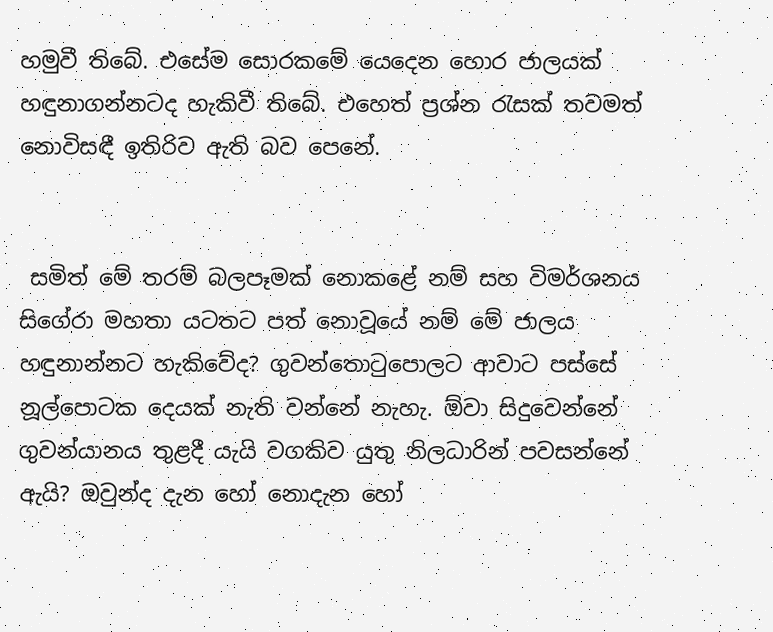හමුවී තිබේ. එසේම සොරකමේ යෙදෙන හොර ජාලයක් හඳුනාගන්නටද හැකිවී තිබේ. එහෙත් ප්‍රශ්න රැසක් තවමත් නොවිසඳී ඉතිරිව ඇති බව පෙනේ.


 සමිත් මේ තරම් බලපෑමක් නොකළේ නම් සහ විමර්ශනය සිගේරා මහතා යටතට පත් නොවූයේ නම් මේ ජාලය හඳුනාන්නට හැකිවේද? ගුවන්තොටුපොලට ආවාට පස්සේ නූල්පොටක දෙයක් නැති වන්නේ නැහැ. ඕවා සිදුවෙන්නේ ගුවන්යානය තුළදී යැයි වගකිව යුතු නිලධාරින් පවසන්නේ ඇයි? ඔවුන්ද දැන හෝ නොදැන හෝ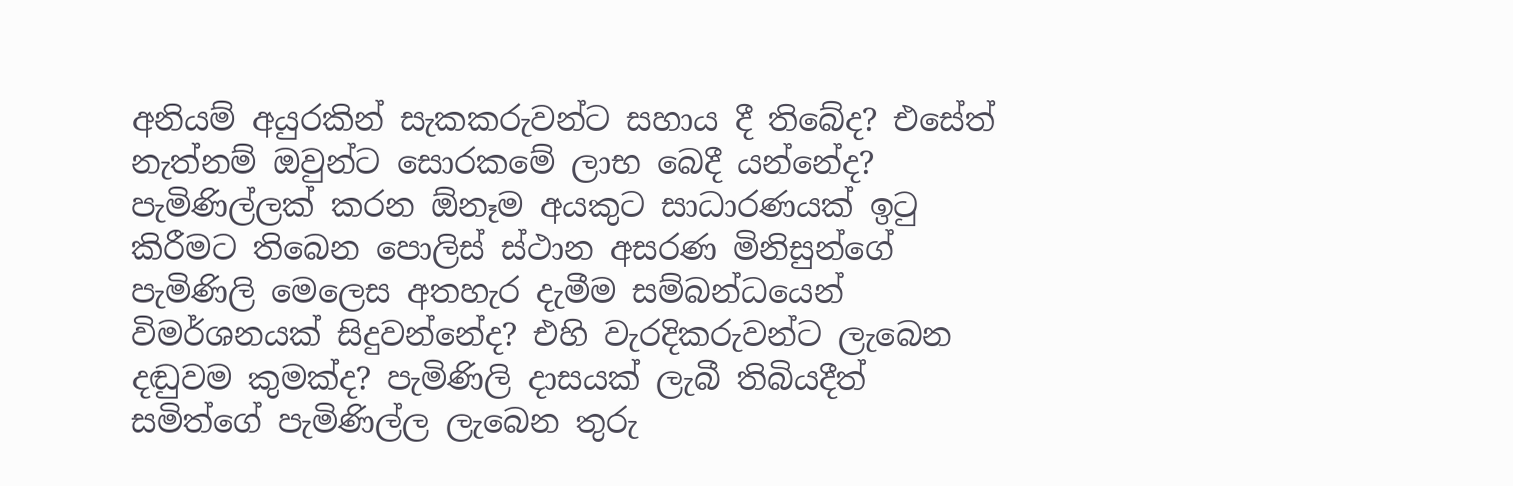අනියම් අයුරකින් සැකකරුවන්ට සහාය දී තිබේද? එසේත් නැත්නම් ඔවුන්ට සොරකමේ ලාභ බෙදී යන්නේද? පැමිණිල්ලක් කරන ඕනෑම අයකුට සාධාරණයක් ඉටු කිරීමට තිබෙන පොලිස් ස්ථාන අසරණ මිනිසුන්ගේ පැමිණිලි මෙලෙස අතහැර දැමීම සම්බන්ධයෙන් විමර්ශනයක් සිදුවන්නේද? එහි වැරදිකරුවන්ට ලැබෙන දඬුවම කුමක්ද? පැමිණිලි දාසයක් ලැබී තිබියදීත් සමිත්ගේ පැමිණිල්ල ලැබෙන තුරු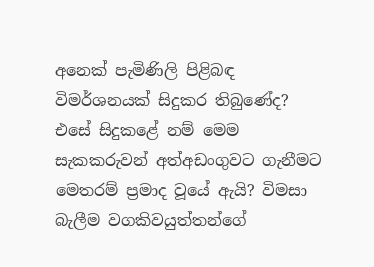අනෙක් පැමිණිලි පිළිබඳ විමර්ශනයක් සිදුකර තිබුණේද? එසේ සිදුකළේ නම් මෙම සැකකරුවන් අත්අඩංගුවට ගැනීමට මෙතරම් ප්‍රමාද වූයේ ඇයි? විමසා බැලීම වගකිවයුත්තන්ගේ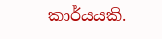කාර්යයකි.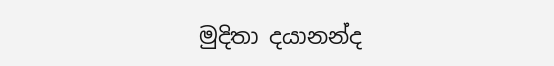මුදිතා දයානන්ද